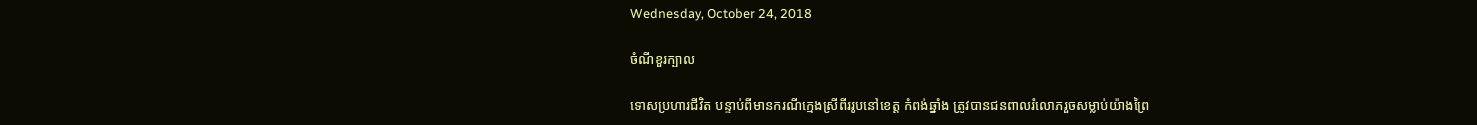Wednesday, October 24, 2018

ចំណីខួរក្បាល

ទោសប្រហារជីវិត បន្ទាប់ពីមានករណីក្មេងស្រីពីររូបនៅខេត្ត កំពង់ឆ្នាំង ត្រូវបានជនពាលរំលោភរួចសម្លាប់យ៉ាងព្រៃ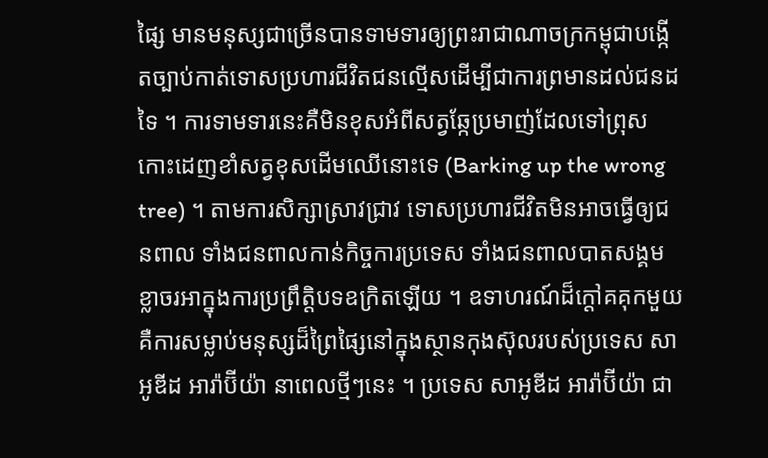ផ្សៃ មានមនុស្សជាច្រើនបានទាមទារឲ្យព្រះរាជាណាចក្រកម្ពុជាបង្កើតច្បាប់កាត់ទោសប្រហារជីវិតជនល្មើសដើម្បីជាការព្រមានដល់ជនដទៃ ។ ការទាមទារនេះគឺមិនខុសអំពីសត្វឆ្កែប្រមាញ់ដែលទៅព្រុសកោះដេញខាំសត្វខុសដើមឈើនោះទេ (Barking up the wrong tree) ។ តាមការសិក្សាស្រាវជ្រាវ ទោសប្រហារជីវិតមិនអាចធ្វើឲ្យជនពាល ទាំងជនពាលកាន់កិច្ចការប្រទេស ទាំងជនពាលបាតសង្គម ខ្លាចរអាក្នុងការប្រព្រឹត្តិបទឧក្រិតឡើយ ។ ឧទាហរណ៍ដ៏ក្តៅគគុកមួយ គឺការសម្លាប់មនុស្សដ៏ព្រៃផ្សៃនៅក្នុងស្ថានកុងស៊ុលរបស់ប្រទេស សាអូឌីដ អារ៉ាប៊ីយ៉ា នាពេលថ្មីៗនេះ ។ ប្រទេស សាអូឌីដ អារ៉ាប៊ីយ៉ា ជា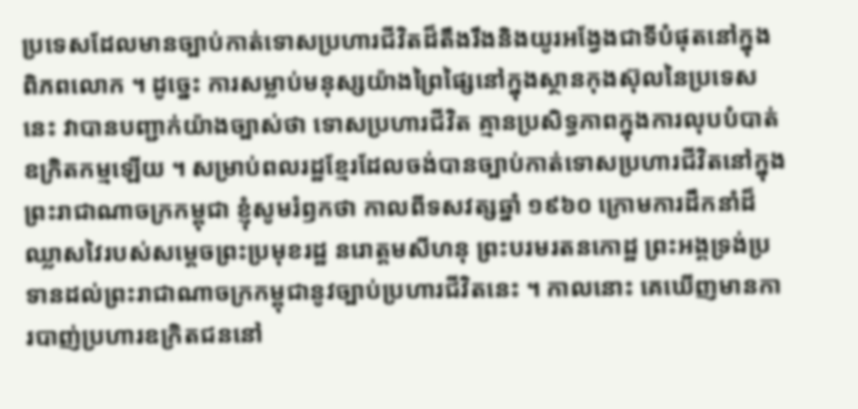ប្រទេសដែលមានច្បាប់កាត់ទោសប្រហារជីវិតដ៏តឹងរឹងនិងយូរអង្វែងជាទីបំផុតនៅក្នុងពិភពលោក ។ ដូច្នេះ ការសម្លាប់មនុស្សយ៉ាងព្រៃផ្សៃនៅក្នុងស្ថានកុងស៊ុលនៃប្រទេសនេះ វាបានបញ្ជាក់យ៉ាងច្បាស់ថា ទោសប្រហារជីវិត គ្មានប្រសិទ្ធភាពក្នុងការលុបបំបាត់ឧក្រិតកម្មឡើយ ។ សម្រាប់ពលរដ្ឋខ្មែរដែលចង់បានច្បាប់កាត់ទោសប្រហារជីវិតនៅក្នុងព្រះរាជាណាចក្រកម្ពុជា ខ្ញុំសូមរំឭកថា កាលពីទសវត្សឆ្នាំ ១៩៦០ ក្រោមការដឹកនាំដ៏ឈ្លាសវៃរបស់សម្តេចព្រះប្រមុខរដ្ឋ នរោត្តមសីហនុ ព្រះបរមរតនកោដ្ឋ ព្រះអង្គទ្រង់ប្រទានដល់ព្រះរាជាណាចក្រកម្ពុជានូវច្បាប់ប្រហារជីវិតនេះ ។ កាលនោះ គេឃើញមានការបាញ់ប្រហារឧក្រិតជននៅ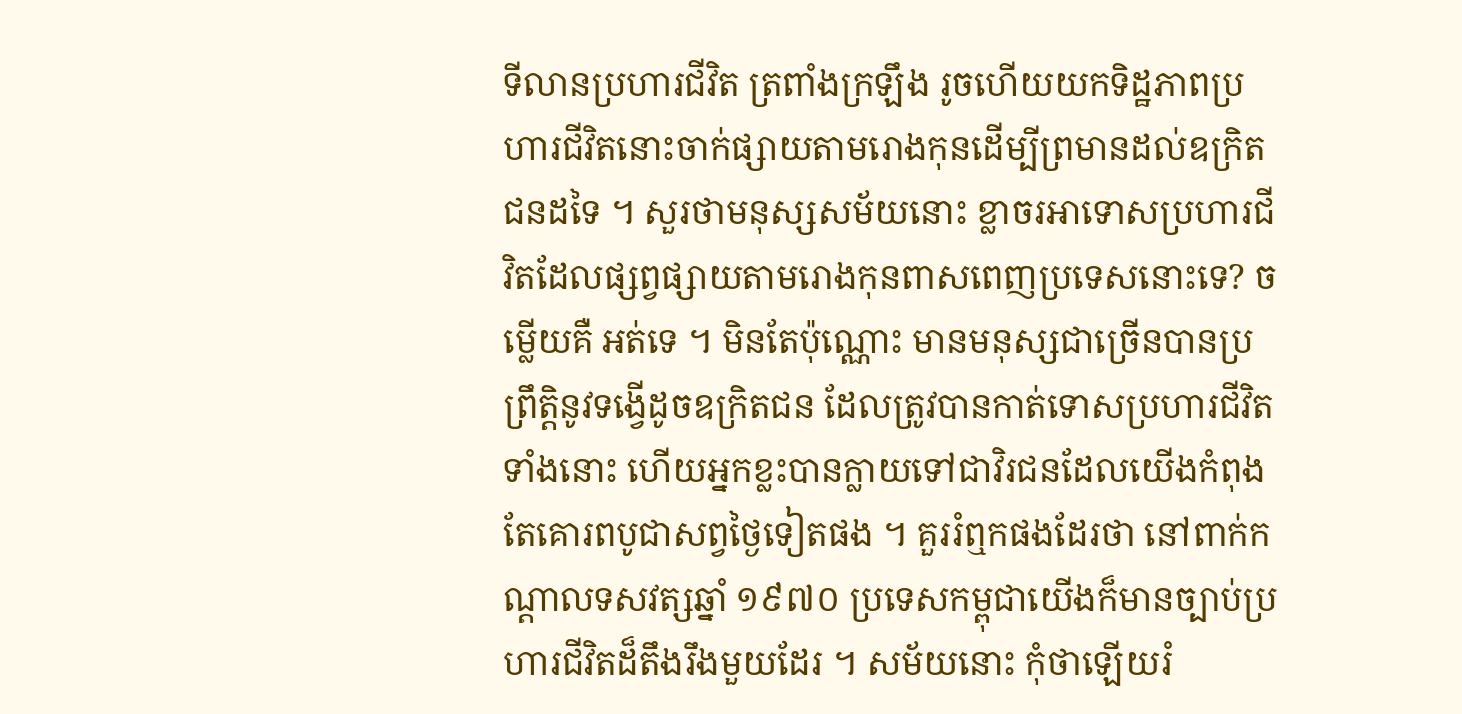ទីលានប្រហារជីវិត ត្រពាំងក្រឡឹង រូចហើយយកទិដ្ឋភាពប្រហារជីវិតនោះចាក់ផ្សាយតាមរោងកុនដើម្បីព្រមានដល់ឧក្រិតជនដទៃ ។ សួរថាមនុស្សសម័យនោះ ខ្លាចរអាទោសប្រហារជីវិតដែលផ្សព្វផ្សាយតាមរោងកុនពាសពេញប្រទេសនោះទេ? ចម្លើយគឺ អត់ទេ ។ មិនតែប៉ុណ្ណោះ មានមនុស្សជាច្រើនបានប្រព្រឹត្តិនូវទង្វើដូចឧក្រិតជន ដែលត្រូវបានកាត់ទោសប្រហារជីវិតទាំងនោះ ហើយអ្នកខ្លះបានក្លាយទៅជាវិរជនដែលយើងកំពុងតែគោរពបូជាសព្វថ្ងៃទៀតផង ។ គួររំឮកផងដែរថា នៅពាក់កណ្តាលទសវត្សឆ្នាំ ១៩៧០ ប្រទេសកម្ពុជាយើងក៏មានច្បាប់ប្រហារជីវិតដ៏តឹងរឹងមួយដែរ ។ សម័យនោះ កុំថាឡើយរំ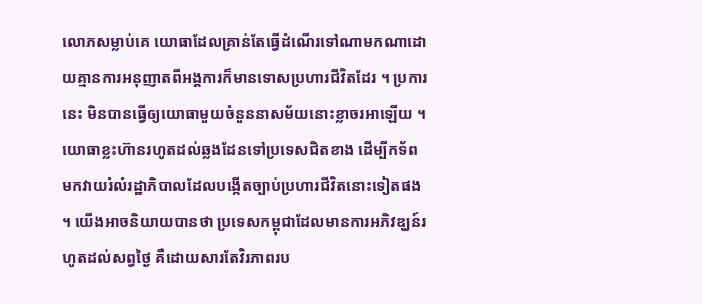លោភសម្លាប់គេ យោធាដែលគ្រាន់តែធ្វើដំណើរទៅណាមកណាដោយគ្មានការអនុញាតពីអង្គការក៏មានទោសប្រហារជីវិតដែរ ។ ប្រការនេះ មិនបានធ្វើឲ្យយោធាមួយចំនួននាសម័យនោះខ្លាចរអាឡើយ ។ យោធាខ្លះហ៊ានរហូតដល់ឆ្លងដែនទៅប្រទេសជិតខាង ដើម្បីកទ័ពមកវាយរំលំរដ្ឋាភិបាលដែលបង្កើតច្បាប់ប្រហារជីវិតនោះទៀតផង ។ យើងអាចនិយាយបានថា ប្រទេសកម្ពុជាដែលមានការអភិវឌ្ឃន៍រហូតដល់សព្វថ្ងៃ គឺដោយសារតែវិរភាពរប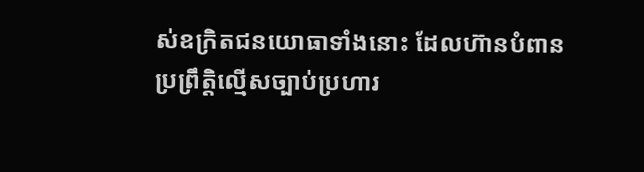ស់ឧក្រិតជនយោធាទាំងនោះ ដែលហ៊ានបំពានប្រព្រឹត្តិល្មើសច្បាប់ប្រហារ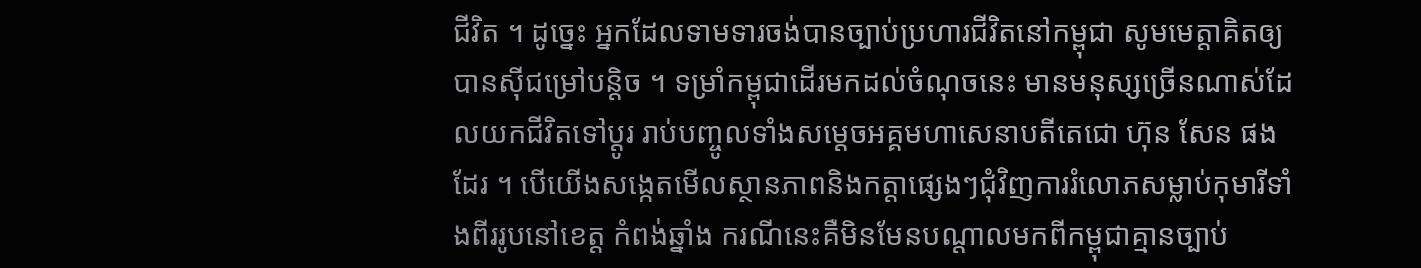ជីវិត ។ ដូច្នេះ អ្នកដែលទាមទារចង់បានច្បាប់ប្រហារជីវិតនៅកម្ពុជា សូមមេត្តាគិតឲ្យបានសុីជម្រៅបន្តិច ។ ទម្រាំកម្ពុជាដើរមកដល់ចំណុចនេះ មានមនុស្សច្រើនណាស់ដែលយកជីវិតទៅប្តូរ រាប់បញ្ចូលទាំងសម្តេចអគ្គមហាសេនាបតីតេជោ ហ៊ុន សែន ផងដែរ ។ បើយើងសង្កេតមើលស្ថានភាពនិងកត្តាផ្សេងៗជុំវិញការរំលោភសម្លាប់កុមារីទាំងពីររូបនៅខេត្ត កំពង់ឆ្នាំង ករណីនេះគឺមិនមែនបណ្តាលមកពីកម្ពុជាគ្មានច្បាប់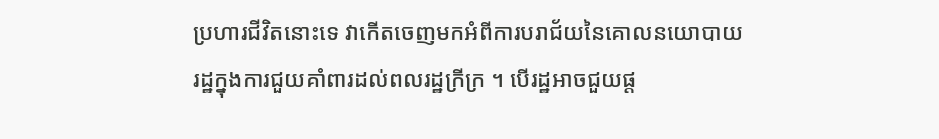ប្រហារជីវិតនោះទេ វាកើតចេញមកអំពីការបរាជ័យនៃគោលនយោបាយរដ្ឋក្នុងការជួយគាំពារដល់ពលរដ្ឋក្រីក្រ ។ បើរដ្ឋអាចជួយផ្ត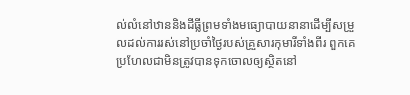ល់លំនៅឋាននិងដីធ្លីព្រមទាំងមធ្យោបាយនានាដើម្បីសម្រួលដល់ការរស់នៅប្រចាំថ្ងៃរបស់គ្រួសារកុមារីទាំងពីរ ពួកគេប្រហែលជាមិនត្រូវបានទុកចោលឲ្យស្ថិតនៅ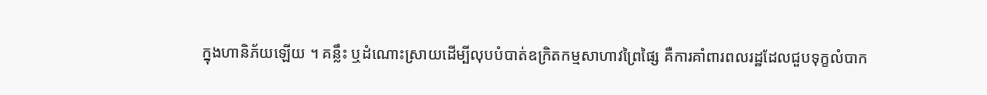ក្នុងហានិភ័យឡើយ ។ គន្លឹះ ឬដំណោះស្រាយដើម្បីលុបបំបាត់ឧក្រិតកម្មសាហាវព្រៃផ្សៃ គឺការគាំពារពលរដ្ឋដែលជួបទុក្ខលំបាក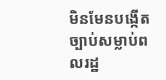មិនមែនបង្កើតច្បាប់សម្លាប់ពលរដ្ឋ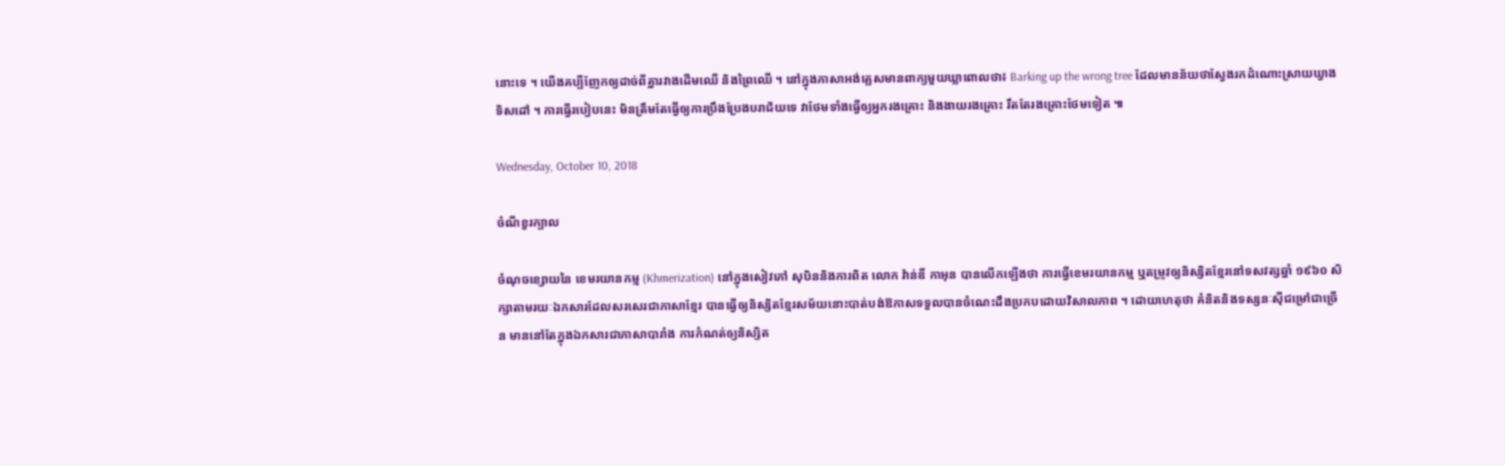នោះទេ ។ យើងគប្បីញែកឲ្យដាច់ពីគ្នារវាងដើមឈើ និងព្រៃឈើ ។ នៅក្នុងភាសាអង់គ្លេសមានពាក្យមួយឃ្លាពោលថា៖ Barking up the wrong tree ដែលមានន័យថាស្វែងរកដំណោះស្រាយឃ្វាងទិសដៅ ។ ការធ្វើរបៀបនេះ មិនត្រឹមតែធ្វើឲ្យការប្រឹងប្រែងបរាជ័យទេ វាថែមទាំងធ្វើឲ្យអ្នករងគ្រោះ និងងាយរងគ្រោះ រឹតតែរងគ្រោះថែមទៀត ៕

Wednesday, October 10, 2018

ចំណីខួរក្បាល

ចំណុចខ្សោយនៃ ខេមរយានកម្ម (Khmerization) នៅក្នុងសៀវភៅ សុបិននិងការពិត លោក វ៉ាន់ឌី កាអុន បានលើកឡើងថា ការធ្វើខេមរយានកម្ម ឬតម្រូវឲ្យនិស្សិតខ្មែរនៅទសវត្សឆ្នាំ ១៩៦០ សិក្សាតាមរយៈឯកសារដែលសរសេរជាភាសាខ្មែរ បានធ្វើឲ្យនិស្សិតខ្មែរសម័យនោះបាត់បង់ឱកាសទទួលបានចំណេះដឹងប្រកបដោយវិសាលភាព ។ ដោយហេតុថា គំនិតនិងទស្សនៈសុីជម្រៅជាច្រើន មាននៅតែក្នុងឯកសារជាភាសាបារាំង ការកំណត់ឲ្យនិស្សិត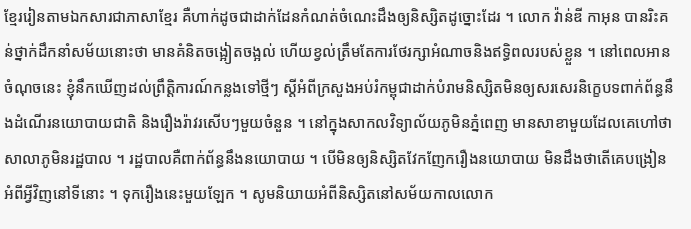ខ្មែររៀនតាមឯកសារជាភាសាខ្មែរ គឺហាក់ដូចជាដាក់ដែនកំណត់ចំណេះដឹងឲ្យនិស្សិតដូច្នោះដែរ ។ លោក វ៉ាន់ឌី កាអុន បានរិះគន់ថ្នាក់ដឹកនាំសម័យនោះថា មានគំនិតចង្អៀតចង្អល់ ហើយខ្វល់ត្រឹមតែការថែរក្សាអំណាចនិងឥទ្ធិពលរបស់ខ្លួន ។ នៅពេលអានចំណុចនេះ ខ្ញុំនឹកឃើញដល់ព្រឹត្តិការណ៍កន្លងទៅថ្មីៗ ស្តីអំពីក្រសួងអប់រំកម្ពុជាដាក់បំរាមនិស្សិតមិនឲ្យសរសេរនិក្ខេបទពាក់ព័ន្ធនឹងដំណើរនយោបាយជាតិ និងរឿងរ៉ាវរសើបៗមួយចំនួន ។ នៅក្នុងសាកលវិទ្យាល័យភូមិនភ្នំពេញ មានសាខាមួយដែលគេហៅថា សាលាភូមិនរដ្ឋបាល ។ រដ្ឋបាលគឺពាក់ព័ន្ធនឹងនយោបាយ ។ បើមិនឲ្យនិស្សិតវែកញែករឿងនយោបាយ មិនដឹងថាតើគេបង្រៀនអំពីអ្វីវិញនៅទីនោះ ។ ទុករឿងនេះមួយឡែក ។ សូមនិយាយអំពីនិស្សិតនៅសម័យកាលលោក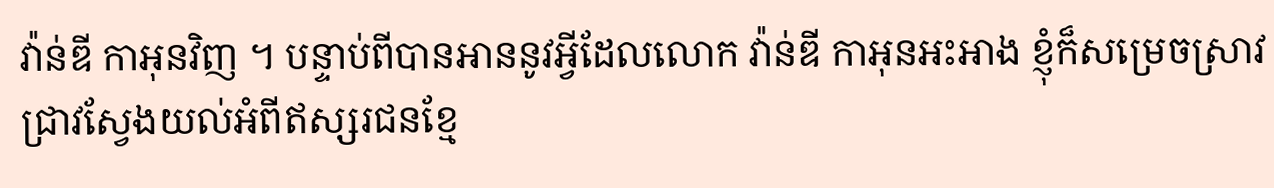វ៉ាន់ឌី កាអុនវិញ ។ បន្ទាប់ពីបានអាននូវអ្វីដែលលោក វ៉ាន់ឌី កាអុនអះអាង ខ្ញុំក៏សម្រេចស្រាវជ្រាវស្វែងយល់អំពីឥស្សរជនខ្មែ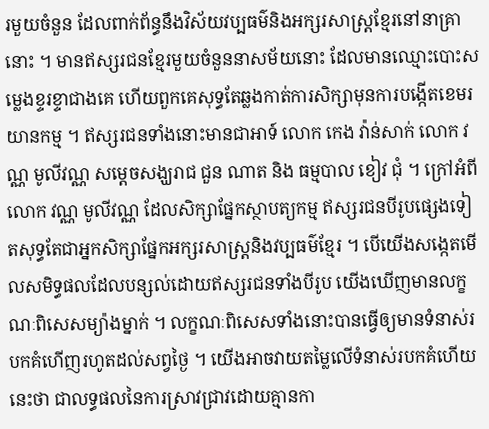រមួយចំនួន ដែលពាក់ព័ន្ធនឹងវិស័យវប្បធម៌និងអក្សរសាស្ត្រខ្មែរនៅនាគ្រានោះ ។ មានឥស្សរជនខ្មែរមួយចំនួននាសម័យនោះ ដែលមានឈ្មោះបោះសម្លេងខ្ទរខ្ទាជាងគេ ហើយពួកគេសុទ្ធតែឆ្លងកាត់ការសិក្សាមុនការបង្កើតខេមរយានកម្ម ។ ឥស្សរជនទាំងនោះមានជាអាទ៍ លោក កេង វ៉ាន់សាក់ លោក វណ្ណ មូលីវណ្ណ សម្តេចសង្ឃរាជ ជួន ណាត និង ធម្មបាល ខៀវ ជុំ ។ ក្រៅអំពីលោក វណ្ណ មូលីវណ្ណ ដែលសិក្សាផ្នែកស្ថាបត្យកម្ម ឥស្សរជនបីរូបផ្សេងទៀតសុទ្ធតែជាអ្នកសិក្សាផ្នែកអក្សរសាស្ត្រនិងវប្បធម៌ខ្មែរ ។ បើយើងសង្កេតមើលសមិទ្ធផលដែលបន្សល់ដោយឥស្សរជនទាំងបីរូប យើងឃើញមានលក្ខណៈពិសេសម្យ៉ាងម្នាក់ ។ លក្ខណៈពិសេសទាំងនោះបានធ្វើឲ្យមានទំនាស់របកគំហើញរហូតដល់សព្វថ្ងៃ ។ យើងអាចវាយតម្លៃលើទំនាស់របកគំហើយនេះថា ជាលទ្ធផលនៃការស្រាវជ្រាវដោយគ្មានកា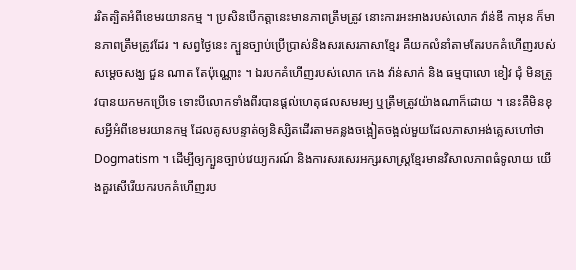ររិតត្បិតអំពីខេមរយានកម្ម ។ ប្រសិនបើកត្តានេះមានភាពត្រឹមត្រូវ នោះការអះអាងរបស់លោក វ៉ាន់ឌី កាអុន ក៏មានភាពត្រឹមត្រូវដែរ ។ សព្វថ្ងៃនេះ ក្បួនច្បាប់ប្រើប្រាស់និងសរសេរភាសាខ្មែរ គឺយកលំនាំតាមតែរបកគំហើញរបស់សម្តេចសង្ឃ ជួន ណាត តែប៉ុណ្ណោះ ។ ឯរបកគំហើញរបស់លោក កេង វ៉ាន់សាក់ និង ធម្មបាលោ ខៀវ ជុំ មិនត្រូវបានយកមកប្រើទេ ទោះបីលោកទាំងពីរបានផ្តល់ហេតុផលសមរម្យ ឬត្រឹមត្រូវយ៉ាងណាក៏ដោយ ។ នេះគឺមិនខុសអ្វីអំពីខេមរយានកម្ម ដែលគូសបន្ទាត់ឲ្យនិស្សិតដើរតាមគន្លងចង្អៀតចង្អល់មួយដែលភាសាអង់គ្លេសហៅថា Dogmatism ។ ដើម្បីឲ្យក្បួនច្បាប់វេយ្យករណ៍ និងការសរសេរអក្សរសាស្ត្រខ្មែរមានវិសាលភាពធំទូលាយ យើងគួរសើរើយករបកគំហើញរប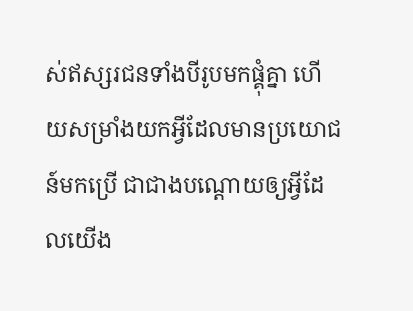ស់ឥស្សរជនទាំងបីរូបមកផ្គុំគ្នា ហើយសម្រាំងយកអ្វីដែលមានប្រយោជន៍មកប្រើ ជាជាងបណ្តោយឲ្យអ្វីដែលយើង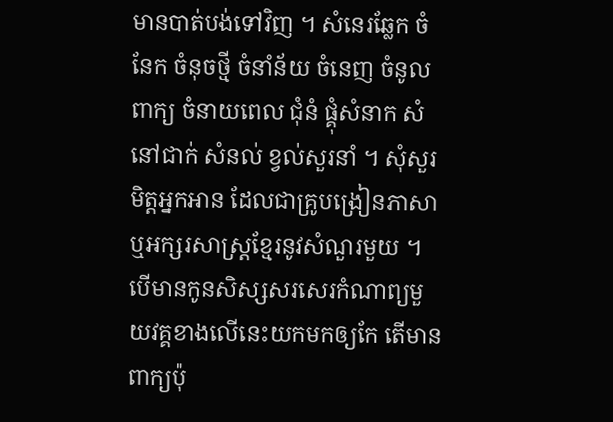មានបាត់បង់ទៅវិញ ។ សំនេរឆ្លែក ចំនែក ចំនុចថ្មី ចំនាំន័យ ចំនេញ ចំនូលពាក្យ ចំនាយពេល ជុំនំ ផ្គុំសំនាក សំនៅជាក់ សំនល់ ខ្វល់សួរនាំ ។ សុំសួរមិត្តអ្នកអាន ដែលជាគ្រូបង្រៀនភាសាឬអក្សរសាស្ត្រខ្មែរនូវសំណួរមួយ ។ បើមានកូនសិស្សសរសេរកំណាព្យមួយវគ្គខាងលើនេះយកមកឲ្យកែ តើមានពាក្យប៉ុ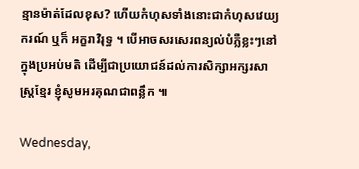ន្មានម៉ាត់ដែលខុស? ហើយកំហុសទាំងនោះជាកំហុសវេយ្យករណ៍ ឬក៏ អក្ខរាវិរុទ្ធ ។ បើអាចសរសេរពន្យល់បំភ្លឺខ្លះៗនៅក្នុងប្រអប់មតិ ដើម្បីជាប្រយោជន៍ដល់ការសិក្សាអក្សរសាស្ត្រខ្មែរ ខ្ញុំសូមអរគុណជាពន្លឹក ៕

Wednesday,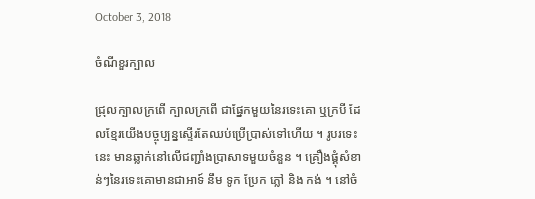October 3, 2018

ចំណីខួរក្បាល

ជ្រុលក្បាលក្រពើ ក្បាលក្រពើ ជាផ្នែកមួយនៃរទេះគោ ឬក្របី ដែលខ្មែរយើងបច្ចុប្បន្នស្ទើរតែឈប់ប្រើប្រាស់ទៅហើយ ។ រូបរទេះនេះ មានឆ្លាក់នៅលើជញ្ជាំងប្រាសាទមួយចំនួន ។ គ្រឿងផ្គុំសំខាន់ៗនៃរទេះគោមានជាអាទ៍ នឹម ទូក ប្រែក ភ្លៅ និង កង់ ។ នៅចំ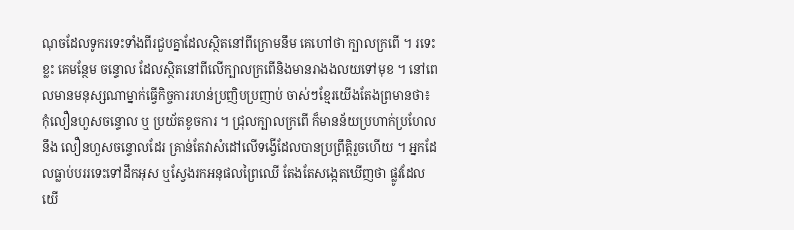ណុចដែលទូករទេះទាំងពីរជួបគ្នាដែលស្ថិតនៅពីក្រោមនឹម គេហៅថា ក្បាលក្រពើ ។ រទេះខ្លះ គេមន្ថែម ចន្ទោល ដែលស្ថិតនៅពីលើក្បាលក្រពើនិងមានរាងងលយទៅមុខ ។ នៅពេលមានមនុស្សណាម្នាក់ធ្វើកិច្ចការរហន់ប្រញិបប្រញាប់ ចាស់ៗខ្មែរយើងតែងព្រមានថា៖ កុំលឿនហួសចន្ទោល ឬ ប្រយ័តខូចការ ។ ជ្រុលក្បាលក្រពើ ក៏មានន័យប្រហាក់ប្រហែលនឹង លឿនហួសចន្ទោលដែរ គ្រាន់តែវាសំដៅលើទង្វើដែលបានប្រព្រឹត្តិរួចហើយ ។ អ្នកដែលធ្លាប់បររទេះទៅដឹកអុស ឬស្វែងរកអនុផលព្រៃឈើ តែងតែសង្កេតឃើញថា ផ្លូវដែលយើ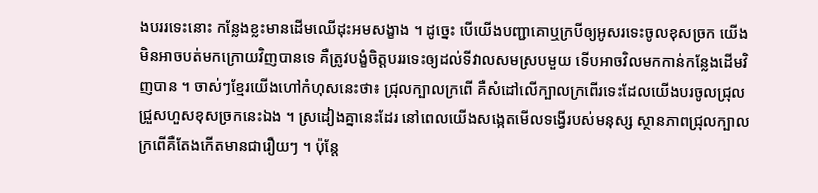ងបររទេះនោះ កន្លែងខ្លះមានដើមឈើដុះអមសង្ខាង ។ ដូច្នេះ បើយើងបញ្ជាគោឬក្របីឲ្យអូសរទេះចូលខុសច្រក យើងមិនអាចបត់មកក្រោយវិញបានទេ គឺត្រូវបង្ខំចិត្តបររទេះឲ្យដល់ទីវាលសមស្របមួយ ទើបអាចវិលមកកាន់កន្លែងដើមវិញបាន ។ ចាស់ៗខ្មែរយើងហៅកំហុសនេះថា៖ ជ្រុលក្បាលក្រពើ គឺសំដៅលើក្បាលក្រពើរទេះដែលយើងបរចូលជ្រុលជ្រួសហួសខុសច្រកនេះឯង ។ ស្រដៀងគ្នានេះដែរ នៅពេលយើងសង្កេតមើលទង្វើរបស់មនុស្ស ស្ថានភាពជ្រុលក្បាលក្រពើគឺតែងកើតមានជារឿយៗ ។ ប៉ុន្តែ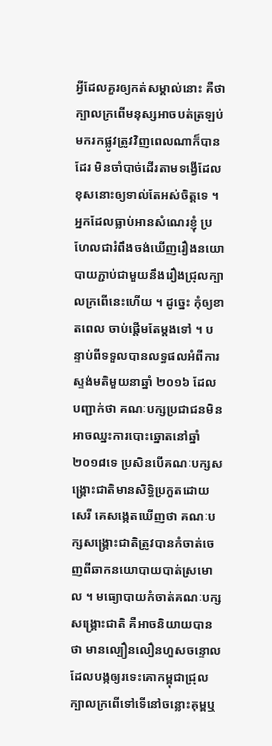អ្វីដែលគួរឲ្យកត់សម្គាល់នោះ គឺថាក្បាលក្រពើមនុស្សអាចបត់ត្រឡប់មករកផ្លូវត្រូវវិញពេលណាក៏បានដែរ មិនចាំបាច់ដើរតាមទង្វើដែលខុសនោះឲ្យទាល់តែអស់ចិត្តទេ ។ អ្នកដែលធ្លាប់អានសំណេរខ្ញុំ ប្រហែលជារំពឹងចង់ឃើញរឿងនយោបាយភ្ជាប់ជាមួយនឹងរឿងជ្រុលក្បាលក្រពើនេះហើយ ។ ដូច្នេះ កុំឲ្យខាតពេល ចាប់ផ្តើមតែម្តងទៅ ។ បន្ទាប់ពីទទួលបានលទ្ធផលអំពីការស្ទង់មតិមួយនាឆ្នាំ ២០១៦ ដែលបញ្ជាក់ថា គណៈបក្សប្រជាជនមិនអាចឈ្នះការបោះឆ្នោតនៅឆ្នាំ ២០១៨ទេ ប្រសិនបើគណៈបក្សសង្គ្រោះជាតិមានសិទ្ធិប្រកួតដោយសេរី គេសង្កេតឃើញថា គណៈបក្សសង្គ្រោះជាតិត្រូវបានកំចាត់ចេញពីឆាកនយោបាយបាត់ស្រមោល ។ មធ្យោបាយកំចាត់គណៈបក្សសង្គ្រោះជាតិ គឺអាចនិយាយបានថា មានល្បឿនលឿនហួសចន្ទោល ដែលបង្កឲ្យរទេះគោកម្ពុជាជ្រុលក្បាលក្រពើទៅទើនៅចន្លោះគុម្ពឬ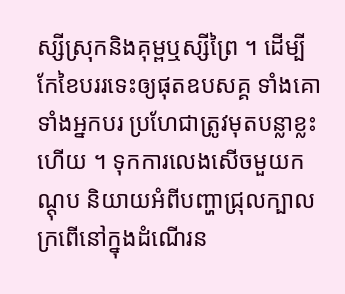ស្សីស្រុកនិងគុម្ពឬស្សីព្រៃ ។ ដើម្បីកែខៃបររទេះឲ្យផុតឧបសគ្គ ទាំងគោ ទាំងអ្នកបរ ប្រហែជាត្រូវមុតបន្លាខ្លះហើយ ។ ទុកការលេងសើចមួយកណ្តុប និយាយអំពីបញ្ហាជ្រុលក្បាលក្រពើនៅក្នុងដំណើរន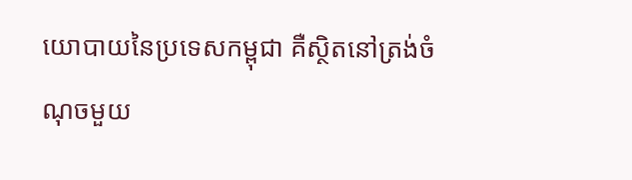យោបាយនៃប្រទេសកម្ពុជា គឺស្ថិតនៅត្រង់ចំណុចមួយ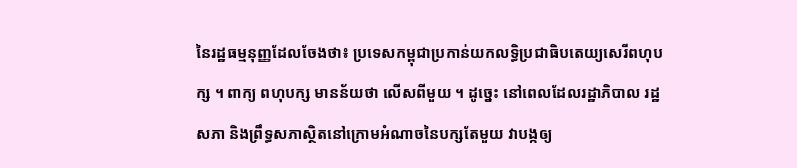នៃរដ្ឋធម្មនុញ្ញដែលចែងថា៖ ប្រទេសកម្ពុជាប្រកាន់យកលទ្ធិប្រជាធិបតេយ្យសេរីពហុបក្ស ។ ពាក្យ ពហុបក្ស មានន័យថា លើសពីមួយ ។ ដូច្នេះ នៅពេលដែលរដ្ឋាភិបាល រដ្ឋសភា និងព្រឹទ្ធសភាស្ថិតនៅក្រោមអំណាចនៃបក្សតែមួយ វាបង្កឲ្យ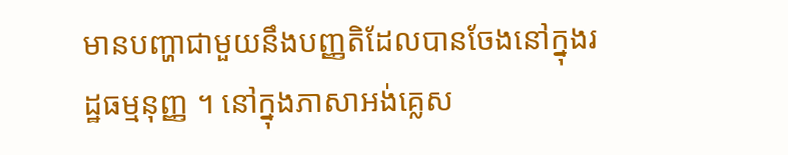មានបញ្ហាជាមួយនឹងបញ្ញតិដែលបានចែងនៅក្នុងរដ្ឋធម្មនុញ្ញ ។ នៅក្នុងភាសាអង់គ្លេស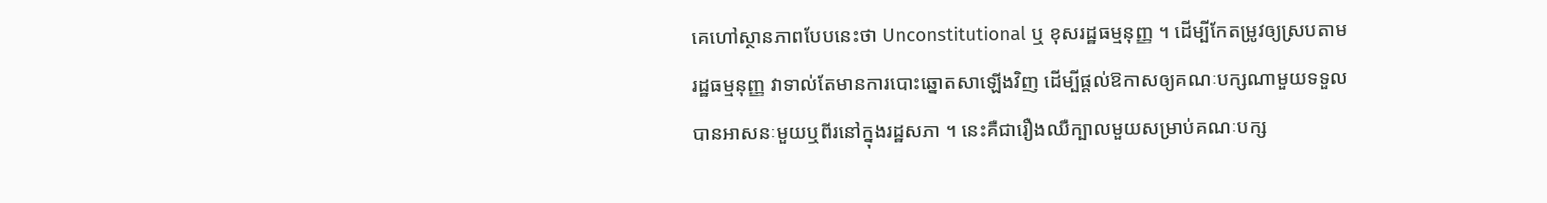គេហៅស្ថានភាពបែបនេះថា Unconstitutional ឬ ខុសរដ្ឋធម្មនុញ្ញ ។ ដើម្បីកែតម្រូវឲ្យស្របតាមរដ្ឋធម្មនុញ្ញ វាទាល់តែមានការបោះឆ្នោតសាឡើងវិញ ដើម្បីផ្តល់ឱកាសឲ្យគណៈបក្សណាមួយទទួលបានអាសនៈមួយឬពីរនៅក្នុងរដ្ឋសភា ។ នេះគឺជារឿងឈឺក្បាលមួយសម្រាប់គណៈបក្ស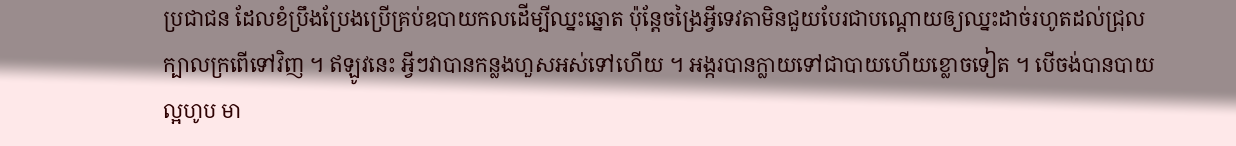ប្រជាជន ដែលខំប្រឹងប្រែងប្រើគ្រប់ឧបាយកលដើម្បីឈ្នះឆ្នោត ប៉ុន្តែចង្រៃអ្វីទេវតាមិនជួយបែរជាបណ្តោយឲ្យឈ្នះដាច់រហូតដល់ជ្រុលក្បាលក្រពើទៅវិញ ។ ឥឡូវនេះ អ្វីៗវាបានកន្លងហួសអស់ទៅហើយ ។ អង្ករបានក្លាយទៅជាបាយហើយខ្លោចទៀត ។ បើចង់បានបាយល្អហូប មា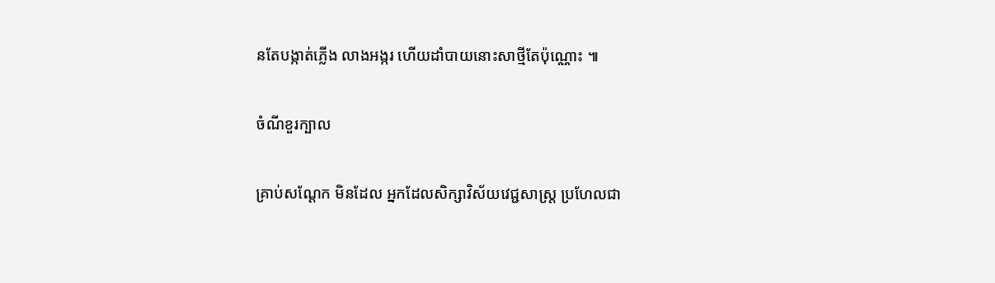នតែបង្កាត់ភ្លើង លាងអង្ករ ហើយដាំបាយនោះសាថ្មីតែប៉ុណ្ណោះ ៕

ចំណីខួរក្បាល

គ្រាប់សណ្តែក មិនដែល អ្នកដែលសិក្សាវិស័យវេជ្ជសាស្ត្រ ប្រហែលជា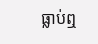ធ្លាប់ឮ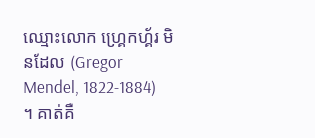ឈ្មោះលោក ហ្គ្រេកហ្គ័រ មិនដែល (Gregor Mendel, 1822-1884) ។ គាត់គឺ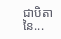ជាបិតានៃ...